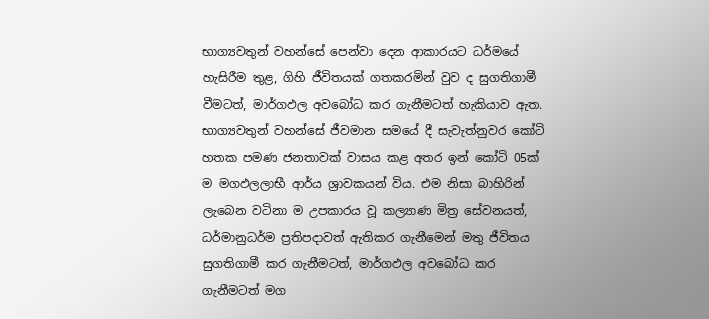භාග්‍යවතුන් වහන්සේ පෙන්වා දෙන ආකාරයට ධර්මයේ හැසිරීම තුළ, ගිහි ජීවිතයක් ගතකරමින් වුව ද සුගතිගාමී වීමටත්, මාර්ගඵල අවබෝධ කර ගැනීමටත් හැකියාව ඇත. භාග්‍යවතුන් වහන්සේ ජීවමාන සමයේ දී සැවැත්නුවර කෝටි හතක පමණ ජනතාවක් වාසය කළ අතර ඉන් කෝටි 05ක් ම මගඵලලාභී ආර්ය ශ්‍රාවකයන් විය. එම නිසා බාහිරින් ලැබෙන වටිනා ම උපකාරය වූ කල්‍යාණ මිත්‍ර සේවනයත්, ධර්මානුධර්ම ප්‍රතිපදාවත් ඇතිකර ගැනීමෙන් මතු ජීවිතය සුගතිගාමී කර ගැනීමටත්, මාර්ගඵල අවබෝධ කර ගැනීමටත් මග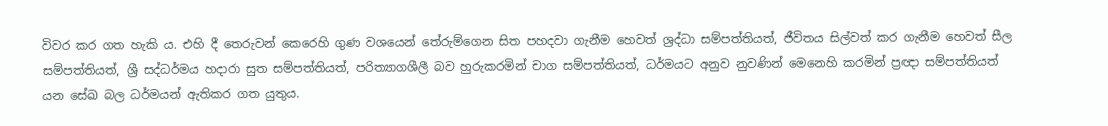විවර කර ගත හැකි ය. එහි දී තෙරුවන් කෙරෙහි ගුණ වශයෙන් තේරුම්ගෙන සිත පහදවා ගැනීම හෙවත් ශ්‍රද්ධා සම්පත්තියත්, ජීවිතය සිල්වත් කර ගැනීම හෙවත් සීල සම්පත්තියත්, ශ්‍රී සද්ධර්මය හදාරා සුත සම්පත්තියත්, පරිත්‍යාගශීලී බව හුරුකරමින් චාග සම්පත්තියත්, ධර්මයට අනුව නුවණින් මෙනෙහි කරමින් ප්‍රඥා සම්පත්තියත් යන සේඛ බල ධර්මයන් ඇතිකර ගත යුතුය.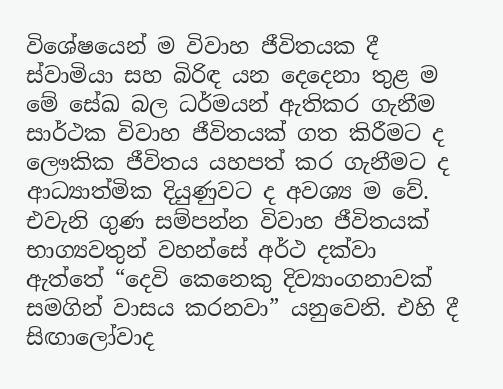විශේෂයෙන් ම විවාහ ජීවිතයක දී ස්වාමියා සහ බිරිඳ යන දෙදෙනා තුළ ම මේ සේඛ බල ධර්මයන් ඇතිකර ගැනීම සාර්ථක විවාහ ජීවිතයක් ගත කිරීමට ද ලෞකික ජීවිතය යහපත් කර ගැනීමට ද ආධ්‍යාත්මික දියුණුවට ද අවශ්‍ය ම වේ. එවැනි ගුණ සම්පන්න විවාහ ජීවිතයක් භාග්‍යවතුන් වහන්සේ අර්ථ දක්වා ඇත්තේ “දෙවි කෙනෙකු දිව්‍යාංගනාවක් සමගින් වාසය කරනවා” යනුවෙනි. එහි දී සිඟාලෝවාද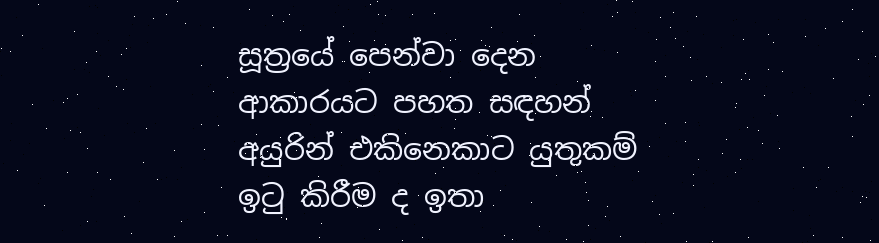සූත්‍රයේ පෙන්වා දෙන ආකාරයට පහත සඳහන් අයුරින් එකිනෙකාට යුතුකම් ඉටු කිරීම ද ඉතා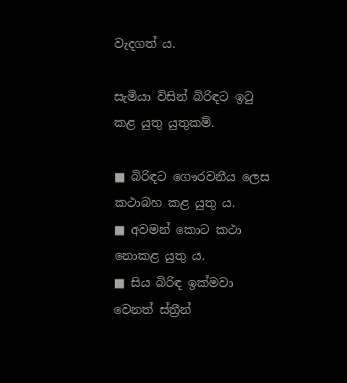වැදගත් ය.

සැමියා විසින් බිරිඳට ඉටු කළ යුතු යුතුකම්.

■ බිරිඳට ගෞරවනීය ලෙස කථාබහ කළ යුතු ය.
■ අවමන් කොට කථා නොකළ යුතු ය.
■ සිය බිරිඳ ඉක්මවා වෙනත් ස්ත්‍රීන්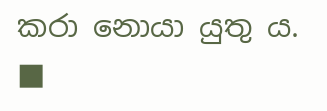කරා නොයා යුතු ය.
■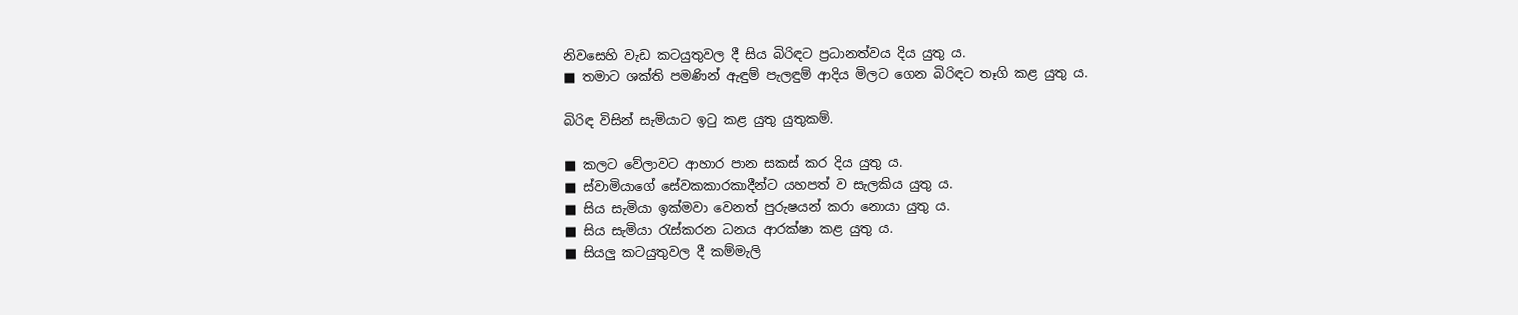නිවසෙහි වැඩ කටයුතුවල දී සිය බිරිඳට ප්‍රධානත්වය දිය යුතු ය.
■ තමාට ශක්ති පමණින් ඇඳුම් පැලඳුම් ආදිය මිලට ගෙන බිරිඳට තෑගි කළ යුතු ය.

බිරිඳ විසින් සැමියාට ඉටු කළ යුතු යුතුකම්.

■ කලට වේලාවට ආහාර පාන සකස් කර දිය යුතු ය.
■ ස්වාමියාගේ සේවකකාරකාදීන්ට යහපත් ව සැලකිය යුතු ය.
■ සිය සැමියා ඉක්මවා වෙනත් පුරුෂයන් කරා නොයා යුතු ය.
■ සිය සැමියා රැස්කරන ධනය ආරක්ෂා කළ යුතු ය.
■ සියලු කටයුතුවල දී කම්මැලි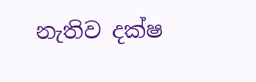නැතිව දක්ෂ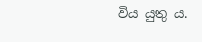විය යුතු ය.